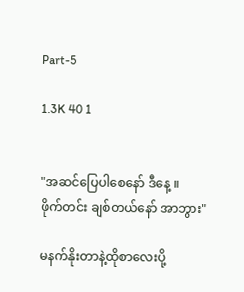Part-5

1.3K 40 1


"အဆင်ပြေပါစေနော် ဒီနေ့ ။
ဖိုက်တင်း ချစ်တယ်နော် အာဘွား"

မနက်နိုးတာနဲ့ထိုစာလေးပို့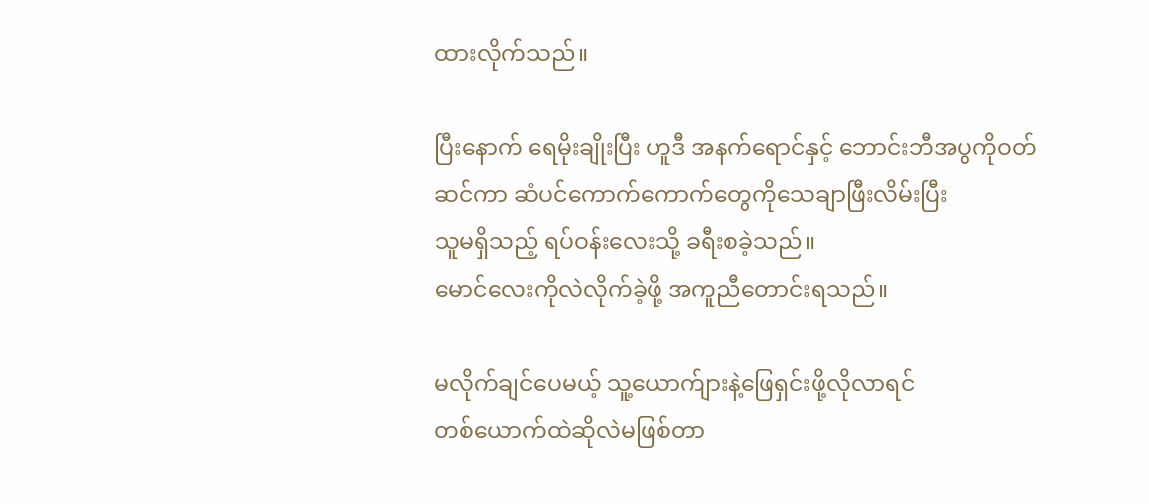ထားလိုက်သည်။

ပြီးနောက် ရေမိုးချိုးပြီး ဟူဒီ အနက်ရောင်နှင့် ဘောင်းဘီအပွကိုဝတ်ဆင်ကာ ဆံပင်ကောက်ကောက်တွေကိုသေချာဖြီးလိမ်းပြီး
သူမရှိသည့် ရပ်ဝန်းလေးသို့ ခရီးစခဲ့သည်။
မောင်လေးကိုလဲလိုက်ခဲ့ဖို့ အကူညီတောင်းရသည်။

မလိုက်ချင်ပေမယ့် သူ့ယောက်ျားနဲ့ဖြေရှင်းဖို့လိုလာရင်
တစ်ယောက်ထဲဆိုလဲမဖြစ်တာ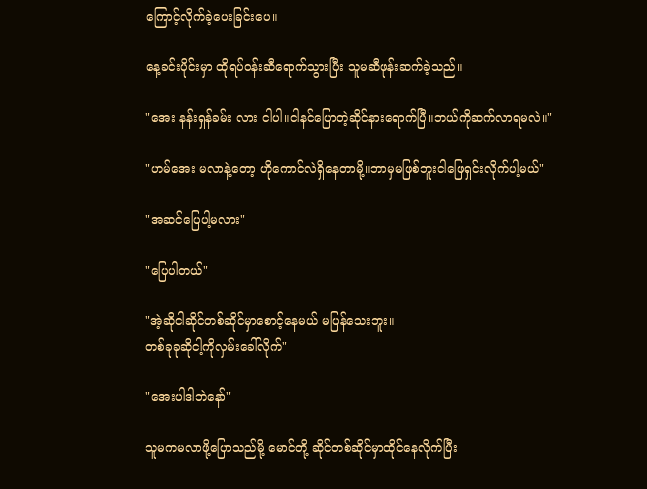ကြောင့်လိုက်ခဲ့ပေးခြင်းပေ။

နေ့ခင်းပိုင်းမှာ ထိုရပ်ဝန်းဆီရောက်သွားပြီး သူမဆီဖုန်းဆက်ခဲ့သည်။

"အေး နန်းရှန်ခမ်း လား ငါပါ။ငါနင်ပြောတဲ့ဆိုင်နားရောက်ပြီ။ဘယ်ကိုဆက်လာရမလဲ။"

"ဟမ်အေး မလာနဲ့တော့ ဟိုကောင်လဲရှိနေတာမို့။ဘာမှမဖြစ်ဘူးငါဖြေရှင်းလိုက်ပါ့မယ်"

"အဆင်ပြေပါ့မလား"

"ပြေပါတယ်"

"အဲ့ဆိုငါဆိုင်တစ်ဆိုင်မှာစောင့်နေမယ် မပြန်သေးဘူး။
တစ်ခုခုဆိုငါ့ကိုလှမ်းခေါ်လိုက်"

"အေးပါဒါဘဲနော်"

သူမကမလာဖို့ပြောသည်မို့ မောင်တို့ ဆိုင်တစ်ဆိုင်မှာထိုင်နေလိုက်ပြီး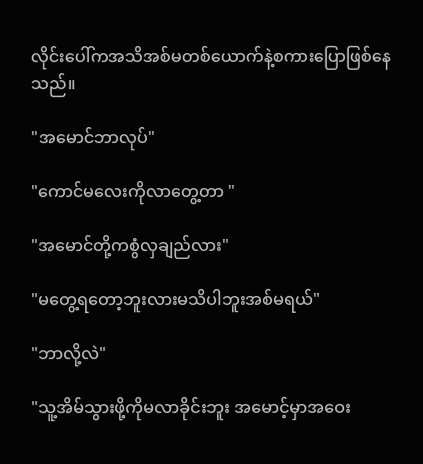လိုင်းပေါ်ကအသိအစ်မတစ်ယောက်နဲ့စကားပြောဖြစ်နေသည်။

"အမောင်ဘာလုပ်"

"ကောင်မလေးကိုလာတွေ့တာ "

"အမောင်တို့ကစွံလှချည်လား"

"မတွေ့ရတော့ဘူးလားမသိပါဘူးအစ်မရယ်"

"ဘာလို့လဲ"

"သူ့အိမ်သွားဖို့ကိုမလာခိုင်းဘူး အမောင့်မှာအဝေး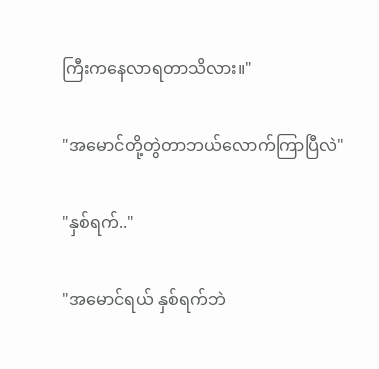ကြီးကနေလာရတာသိလား။"

"အမောင်တို့တွဲတာဘယ်လောက်ကြာပြီလဲ"

"နှစ်ရက်.."

"အမောင်ရယ် နှစ်ရက်ဘဲ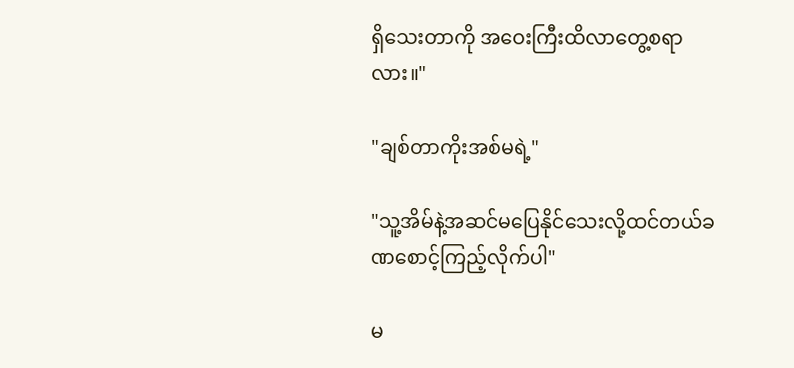ရှိသေးတာကို အဝေးကြီးထိလာတွေ့စရာလား။"

"ချစ်တာကိုးအစ်မရဲ့"

"သူ့အိမ်နဲ့အဆင်မပြေနိုင်သေးလို့ထင်တယ်ခဏစောင့်ကြည့်လိုက်ပါ"

မ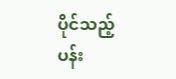ပိုင်သည့် ပန်း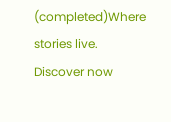(completed)Where stories live. Discover now